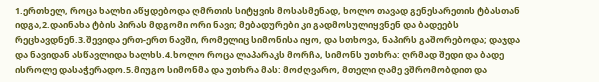1.ერთხელ, როცა ხალხი აწყდებოდა ღმრთის სიტყვის მოსასმენად, ხოლო თავად გენესარეთის ტბასთან იდგა,2.დაინახა ტბის პირას მდგომი ორი ნავი; მებადურები კი გადმოსულიყვნენ და ბადეებს რეცხავდნენ.3.შევიდა ერთ-ერთ ნავში, რომელიც სიმონისა იყო, და სთხოვა, ნაპირს გაშორებოდა; დაჯდა და ნავიდან ასწავლიდა ხალხს.4.ხოლო როცა ლაპარაკს მორჩა, სიმონს უთხრა: ღრმად შედი და ბადე ისროლე დასაჭერადო.5.მიუგო სიმონმა და უთხრა მას: მოძღვარო, მთელი ღამე ვშრომობდით და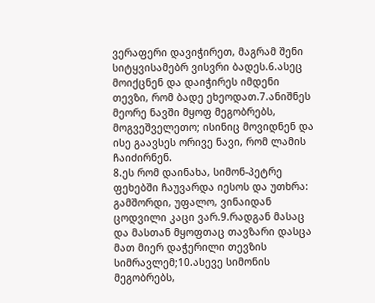ვერაფერი დავიჭირეთ, მაგრამ შენი სიტყვისამებრ ვისვრი ბადეს.6.ასეც მოიქცნენ და დაიჭირეს იმდენი თევზი, რომ ბადე ეხეოდათ.7.ანიშნეს მეორე ნავში მყოფ მეგობრებს, მოგვეშველეთო; ისინიც მოვიდნენ და ისე გაავსეს ორივე ნავი, რომ ლამის ჩაიძირნენ.
8.ეს რომ დაინახა, სიმონ-პეტრე ფეხებში ჩაუვარდა იესოს და უთხრა: გამშორდი, უფალო, ვინაიდან ცოდვილი კაცი ვარ.9.რადგან მასაც და მასთან მყოფთაც თავზარი დასცა მათ მიერ დაჭერილი თევზის სიმრავლემ;10.ასევე სიმონის მეგობრებს,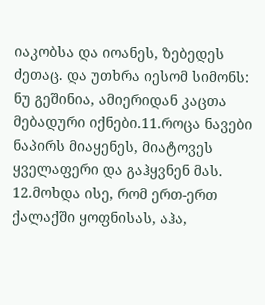იაკობსა და იოანეს, ზებედეს ძეთაც. და უთხრა იესომ სიმონს: ნუ გეშინია, ამიერიდან კაცთა მებადური იქნები.11.როცა ნავები ნაპირს მიაყენეს, მიატოვეს ყველაფერი და გაჰყვნენ მას.
12.მოხდა ისე, რომ ერთ-ერთ ქალაქში ყოფნისას, აჰა,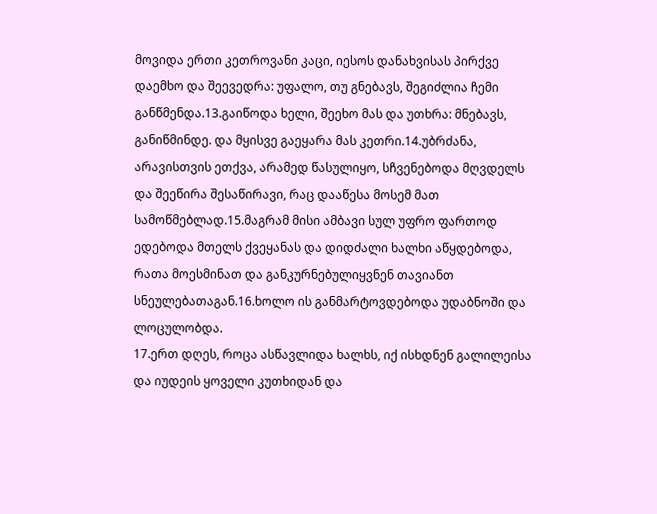მოვიდა ერთი კეთროვანი კაცი, იესოს დანახვისას პირქვე დაემხო და შეევედრა: უფალო, თუ გნებავს, შეგიძლია ჩემი განწმენდა.13.გაიწოდა ხელი, შეეხო მას და უთხრა: მნებავს, განიწმინდე. და მყისვე გაეყარა მას კეთრი.14.უბრძანა, არავისთვის ეთქვა, არამედ წასულიყო, სჩვენებოდა მღვდელს და შეეწირა შესაწირავი, რაც დააწესა მოსემ მათ სამოწმებლად.15.მაგრამ მისი ამბავი სულ უფრო ფართოდ ედებოდა მთელს ქვეყანას და დიდძალი ხალხი აწყდებოდა, რათა მოესმინათ და განკურნებულიყვნენ თავიანთ სნეულებათაგან.16.ხოლო ის განმარტოვდებოდა უდაბნოში და ლოცულობდა.
17.ერთ დღეს, როცა ასწავლიდა ხალხს, იქ ისხდნენ გალილეისა და იუდეის ყოველი კუთხიდან და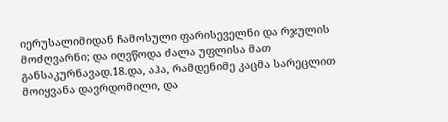იერუსალიმიდან ჩამოსული ფარისეველნი და რჯულის მოძღვარნი; და იღვწოდა ძალა უფლისა მათ განსაკურნავად.18.და, აჰა, რამდენიმე კაცმა სარეცლით მოიყვანა დავრდომილი, და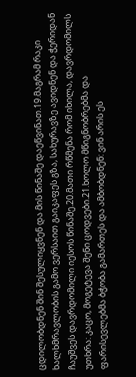ცდილობდნენ შინ შესულიყვნენ და მის წინაშე დაეწვინათ.19.მაგრამ რაკი ხალხმრავლობის გამო ვერსაით გაიკაფეს გზა, სახურავზე ავიდნენ და ჭერიდან ჩაუშვეს დავრდომილი იესოს წინაშე.20.მათი რწმენა რომ იხილა, დავრდომილს უთხრა: კაცო, მოგეტევა შენი ცოდვები.21.ხოლო მწიგნობრებმა და ფარისევლებმა ბჭობა გამართეს და ამბობდნენ: ვინ არის ეს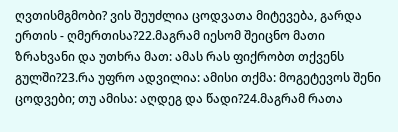ღვთისმგმობი? ვის შეუძლია ცოდვათა მიტევება, გარდა ერთის - ღმერთისა?22.მაგრამ იესომ შეიცნო მათი ზრახვანი და უთხრა მათ: ამას რას ფიქრობთ თქვენს გულში?23.რა უფრო ადვილია: ამისი თქმა: მოგეტევოს შენი ცოდვები; თუ ამისა: აღდეგ და წადი?24.მაგრამ რათა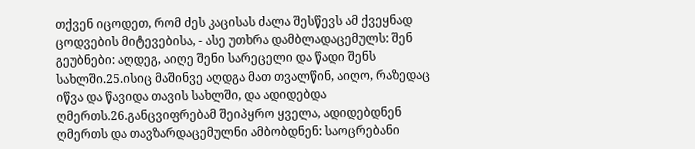თქვენ იცოდეთ, რომ ძეს კაცისას ძალა შესწევს ამ ქვეყნად ცოდვების მიტევებისა, - ასე უთხრა დამბლადაცემულს: შენ გეუბნები: აღდეგ, აიღე შენი სარეცელი და წადი შენს სახლში.25.ისიც მაშინვე აღდგა მათ თვალწინ, აიღო, რაზედაც იწვა და წავიდა თავის სახლში, და ადიდებდა ღმერთს.26.განცვიფრებამ შეიპყრო ყველა, ადიდებდნენ ღმერთს და თავზარდაცემულნი ამბობდნენ: საოცრებანი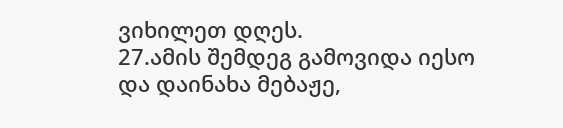ვიხილეთ დღეს.
27.ამის შემდეგ გამოვიდა იესო და დაინახა მებაჟე,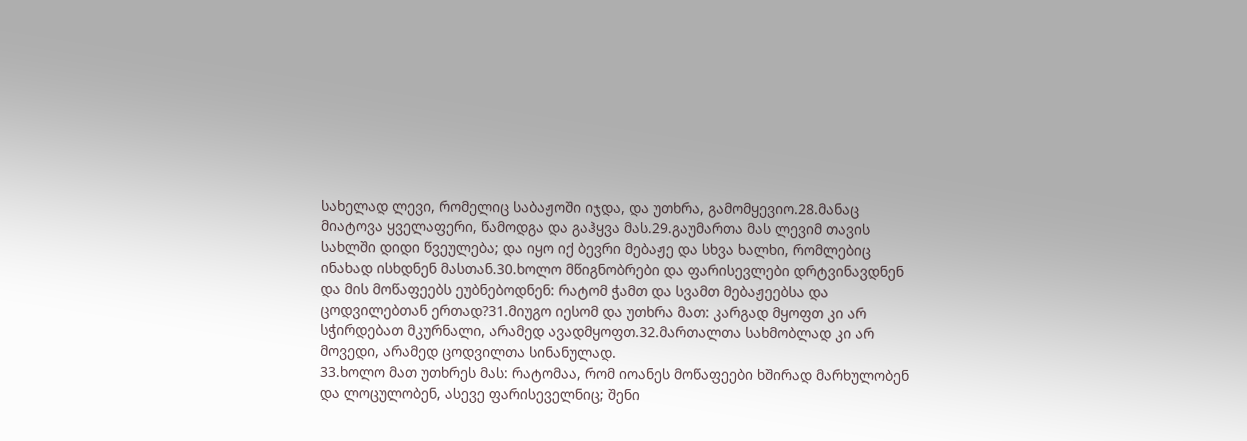სახელად ლევი, რომელიც საბაჟოში იჯდა, და უთხრა, გამომყევიო.28.მანაც მიატოვა ყველაფერი, წამოდგა და გაჰყვა მას.29.გაუმართა მას ლევიმ თავის სახლში დიდი წვეულება; და იყო იქ ბევრი მებაჟე და სხვა ხალხი, რომლებიც ინახად ისხდნენ მასთან.30.ხოლო მწიგნობრები და ფარისევლები დრტვინავდნენ და მის მოწაფეებს ეუბნებოდნენ: რატომ ჭამთ და სვამთ მებაჟეებსა და ცოდვილებთან ერთად?31.მიუგო იესომ და უთხრა მათ: კარგად მყოფთ კი არ სჭირდებათ მკურნალი, არამედ ავადმყოფთ.32.მართალთა სახმობლად კი არ მოვედი, არამედ ცოდვილთა სინანულად.
33.ხოლო მათ უთხრეს მას: რატომაა, რომ იოანეს მოწაფეები ხშირად მარხულობენ და ლოცულობენ, ასევე ფარისეველნიც; შენი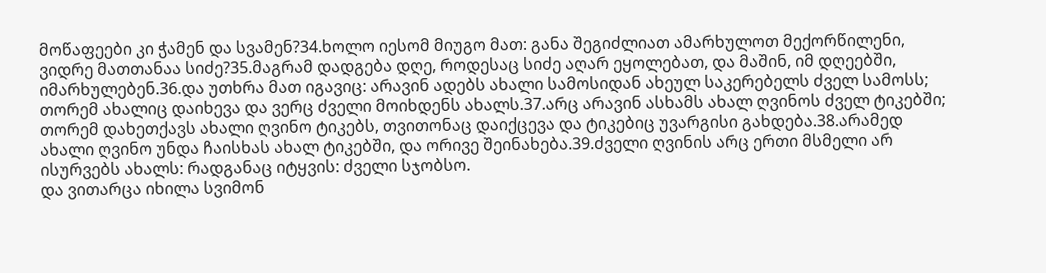მოწაფეები კი ჭამენ და სვამენ?34.ხოლო იესომ მიუგო მათ: განა შეგიძლიათ ამარხულოთ მექორწილენი, ვიდრე მათთანაა სიძე?35.მაგრამ დადგება დღე, როდესაც სიძე აღარ ეყოლებათ, და მაშინ, იმ დღეებში, იმარხულებენ.36.და უთხრა მათ იგავიც: არავინ ადებს ახალი სამოსიდან ახეულ საკერებელს ძველ სამოსს; თორემ ახალიც დაიხევა და ვერც ძველი მოიხდენს ახალს.37.არც არავინ ასხამს ახალ ღვინოს ძველ ტიკებში; თორემ დახეთქავს ახალი ღვინო ტიკებს, თვითონაც დაიქცევა და ტიკებიც უვარგისი გახდება.38.არამედ ახალი ღვინო უნდა ჩაისხას ახალ ტიკებში, და ორივე შეინახება.39.ძველი ღვინის არც ერთი მსმელი არ ისურვებს ახალს: რადგანაც იტყვის: ძველი სჯობსო.
და ვითარცა იხილა სვიმონ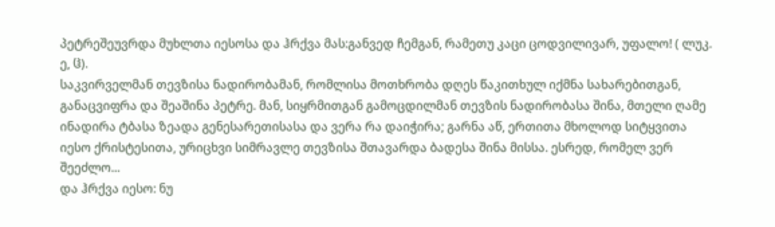პეტრეშეუვრდა მუხლთა იესოსა და ჰრქვა მას:განვედ ჩემგან, რამეთუ კაცი ცოდვილივარ, უფალო! ( ლუკ. ე, ჱ).
საკვირველმან თევზისა ნადირობამან, რომლისა მოთხრობა დღეს წაკითხულ იქმნა სახარებითგან, განაცვიფრა და შეაშინა პეტრე. მან, სიყრმითგან გამოცდილმან თევზის ნადირობასა შინა, მთელი ღამე ინადირა ტბასა ზეადა გენესარეთისასა და ვერა რა დაიჭირა; გარნა აწ, ერთითა მხოლოდ სიტყვითა იესო ქრისტესითა, ურიცხვი სიმრავლე თევზისა შთავარდა ბადესა შინა მისსა. ესრედ, რომელ ვერ შეეძლო...
და ჰრქვა იესო: ნუ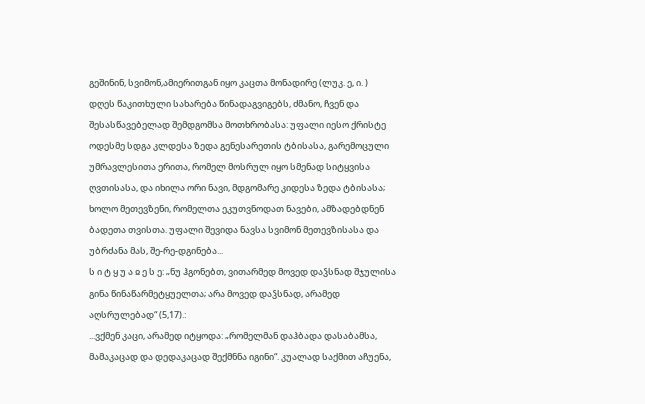გეშინინ, სვიმონ,ამიერითგან იყო კაცთა მონადირე (ლუკ. ე, ი. )
დღეს წაკითხული სახარება წინადაგვიგებს, ძმანო, ჩვენ და შესასწავებელად შემდგომსა მოთხრობასა: უფალი იესო ქრისტე ოდესმე სდგა კლდესა ზედა გენესარეთის ტბისასა, გარემოცული უმრავლესითა ერითა, რომელ მოსრულ იყო სმენად სიტყვისა ღვთისასა, და იხილა ორი ნავი, მდგომარე კიდესა ზედა ტბისასა; ხოლო მეთევზენი, რომელთა ეკუთვნოდათ ნავები, ამზადებდნენ ბადეთა თვისთა. უფალი შევიდა ნავსა სვიმონ მეთევზისასა და უბრძანა მას, შე-რე-დგინება...
ს ი ტ ყ უ ა ჲ ე ს ე: „ნუ ჰგონებთ, ვითარმედ მოვედ დაჴსნად შჯულისა გინა წინაწარმეტყუელთა; არა მოვედ დაჴსნად, არამედ აღსრულებად“ (5,17).:
...ვქმენ კაცი, არამედ იტყოდა: „რომელმან დაჰბადა დასაბამსა, მამაკაცად და დედაკაცად შექმნნა იგინი“. კუალად საქმით აჩუენა,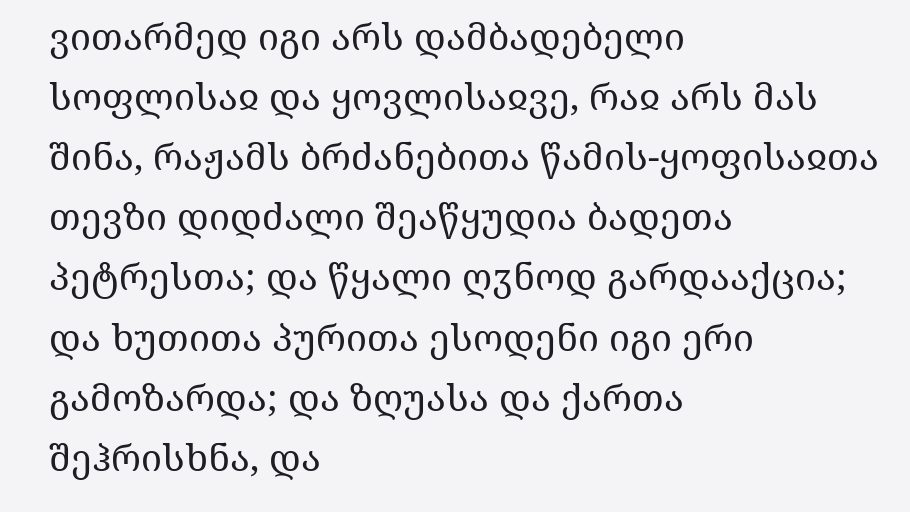ვითარმედ იგი არს დამბადებელი სოფლისაჲ და ყოვლისაჲვე, რაჲ არს მას შინა, რაჟამს ბრძანებითა წამის-ყოფისაჲთა თევზი დიდძალი შეაწყუდია ბადეთა პეტრესთა; და წყალი ღჳნოდ გარდააქცია; და ხუთითა პურითა ესოდენი იგი ერი გამოზარდა; და ზღუასა და ქართა შეჰრისხნა, და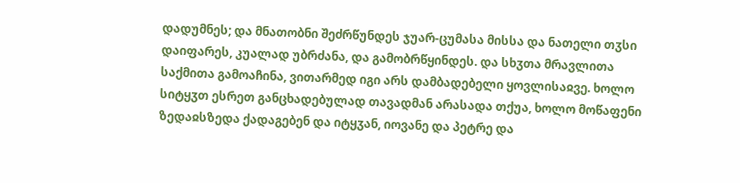დადუმნეს; და მნათობნი შეძრწუნდეს ჯუარ-ცუმასა მისსა და ნათელი თჳსი დაიფარეს, კუალად უბრძანა, და გამობრწყინდეს. და სხჳთა მრავლითა საქმითა გამოაჩინა, ვითარმედ იგი არს დამბადებელი ყოვლისაჲვე. ხოლო სიტყჳთ ესრეთ განცხადებულად თავადმან არასადა თქუა, ხოლო მოწაფენი ზედაჲსზედა ქადაგებენ და იტყჳან, იოვანე და პეტრე და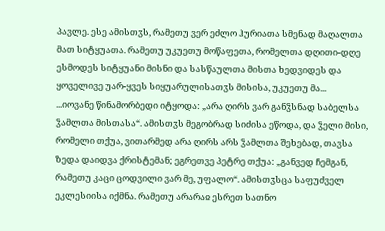პავლე. ესე ამისთჳს, რამეთუ ვერ ეძლო ჰურიათა სმენად მაღალთა მათ სიტყუათა. რამეთუ უკუეთუ მოწაფეთა, რომელთა დღითი-დღე ესმოდეს სიტყუანი მისნი და სასწაულთა მისთა ხედვიდეს და ყოველივე უარ-ყვეს სიყუარულისათჳს მისისა, უკუეთუ მა...
...იოვანე წინამორბედი იტყოდა: „არა ღირს ვარ განჴსნად საბელსა ჴამლთა მისთასა“. ამისთჳს მეგობრად სიძისა ეწოდა, და ჴელი მისი, რომელი თქუა, ვითარმედ არა ღირს არს ჴამლთა შეხებად, თავსა ზედა დაიდვა ქრისტემან; ეგრეთვე პეტრე თქუა: „განვედ ჩემგან, რამეთუ კაცი ცოდვილი ვარ მე, უფალო“. ამისთჳსცა საფუძველ ეკლესიისა იქმნა. რამეთუ არარაჲ ესრეთ სათნო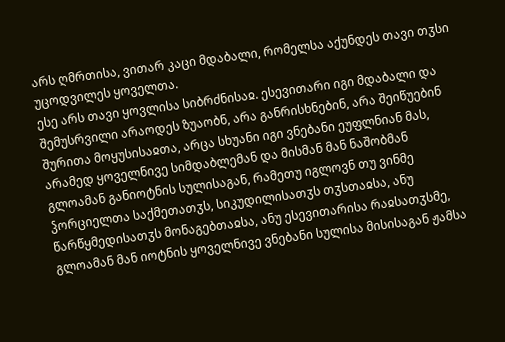არს ღმრთისა, ვითარ კაცი მდაბალი, რომელსა აქუნდეს თავი თჳსი უცოდვილეს ყოველთა.
ესე არს თავი ყოვლისა სიბრძნისაჲ. ესევითარი იგი მდაბალი და შემუსრვილი არაოდეს ზუაობნ, არა განრისხნებინ, არა შეიწუებინ შურითა მოყუსისაჲთა, არცა სხუანი იგი ვნებანი ეუფლნიან მას, არამედ ყოველნივე სიმდაბლემან და მისმან მან ნაშობმან გლოამან განიოტნის სულისაგან, რამეთუ იგლოვნ თუ ვინმე ჴორციელთა საქმეთათჳს, სიკუდილისათჳს თჳსთაჲსა, ანუ წარწყმედისათჳს მონაგებთაჲსა, ანუ ესევითარისა რაჲსათჳსმე, გლოამან მან იოტნის ყოველნივე ვნებანი სულისა მისისაგან ჟამსა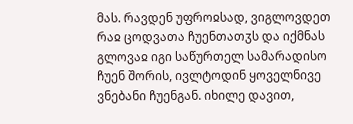მას. რავდენ უფროჲსად, ვიგლოვდეთ რაჲ ცოდვათა ჩუენთათჳს და იქმნას გლოვაჲ იგი საწურთელ სამარადისო ჩუენ შორის, ივლტოდინ ყოველნივე ვნებანი ჩუენგან. იხილე დავით,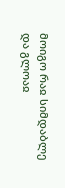მოიგო რაჲ სიმდაბლე და გლოაჲ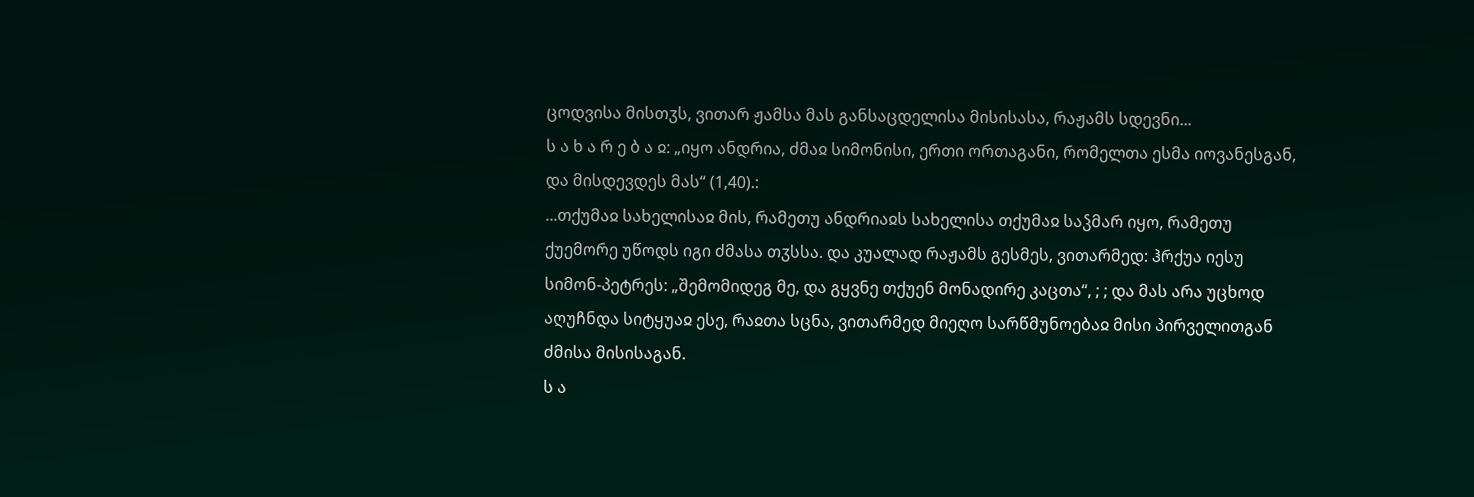ცოდვისა მისთჳს, ვითარ ჟამსა მას განსაცდელისა მისისასა, რაჟამს სდევნი...
ს ა ხ ა რ ე ბ ა ჲ: „იყო ანდრია, ძმაჲ სიმონისი, ერთი ორთაგანი, რომელთა ესმა იოვანესგან, და მისდევდეს მას“ (1,40).:
...თქუმაჲ სახელისაჲ მის, რამეთუ ანდრიაჲს სახელისა თქუმაჲ საჴმარ იყო, რამეთუ ქუემორე უწოდს იგი ძმასა თჳსსა. და კუალად რაჟამს გესმეს, ვითარმედ: ჰრქუა იესუ სიმონ-პეტრეს: „შემომიდეგ მე, და გყვნე თქუენ მონადირე კაცთა“, ; ; და მას არა უცხოდ აღუჩნდა სიტყუაჲ ესე, რაჲთა სცნა, ვითარმედ მიეღო სარწმუნოებაჲ მისი პირველითგან ძმისა მისისაგან.
ს ა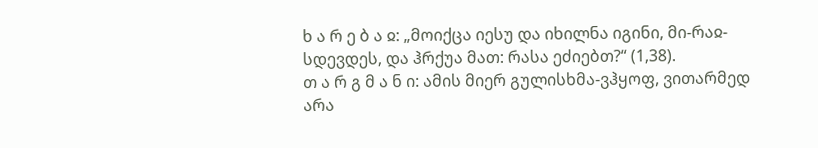ხ ა რ ე ბ ა ჲ: „მოიქცა იესუ და იხილნა იგინი, მი-რაჲ-სდევდეს, და ჰრქუა მათ: რასა ეძიებთ?“ (1,38).
თ ა რ გ მ ა ნ ი: ამის მიერ გულისხმა-ვჰყოფ, ვითარმედ არა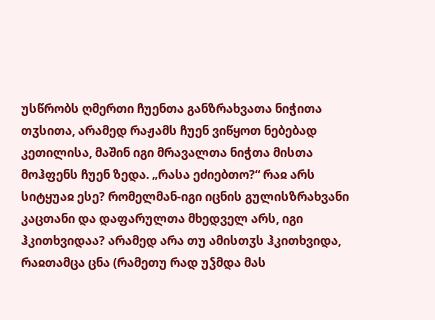უსწრობს ღმერთი ჩუენთა განზრახვათა ნიჭითა თჳსითა, არამედ რაჟამს ჩუენ ვიწყოთ ნებებად კეთილისა, მაშინ იგი მრავალთა ნიჭთა მისთა მოჰფენს ჩუენ ზედა. „რასა ეძიებთო?“ რაჲ არს სიტყუაჲ ესე? რომელმან-იგი იცნის გულისზრახვანი კაცთანი და დაფარულთა მხედველ არს, იგი ჰკითხვიდაა? არამედ არა თუ ამისთჳს ჰკითხვიდა, რაჲთამცა ცნა (რამეთუ რად უჴმდა მას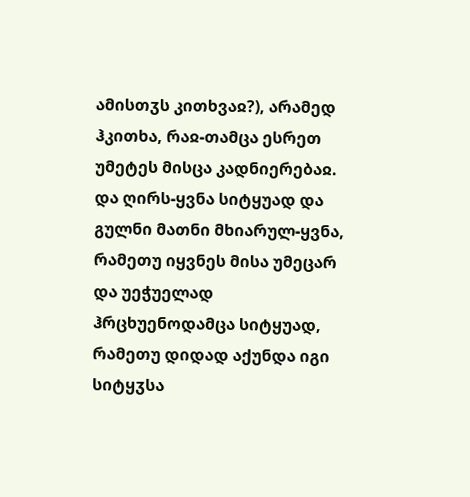ამისთჳს კითხვაჲ?), არამედ ჰკითხა, რაჲ-თამცა ესრეთ უმეტეს მისცა კადნიერებაჲ. და ღირს-ყვნა სიტყუად და გულნი მათნი მხიარულ-ყვნა, რამეთუ იყვნეს მისა უმეცარ და უეჭუელად ჰრცხუენოდამცა სიტყუად, რამეთუ დიდად აქუნდა იგი სიტყჳსა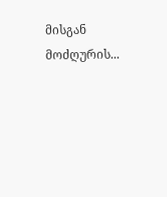მისგან მოძღურის...